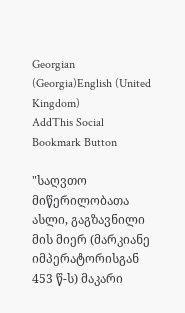Georgian (Georgia)English (United Kingdom)
AddThis Social Bookmark Button

"საღვთო მიწერილობათა ასლი, გაგზავნილი მის მიერ (მარკიანე იმპერატორისგან 453 წ-ს) მაკარი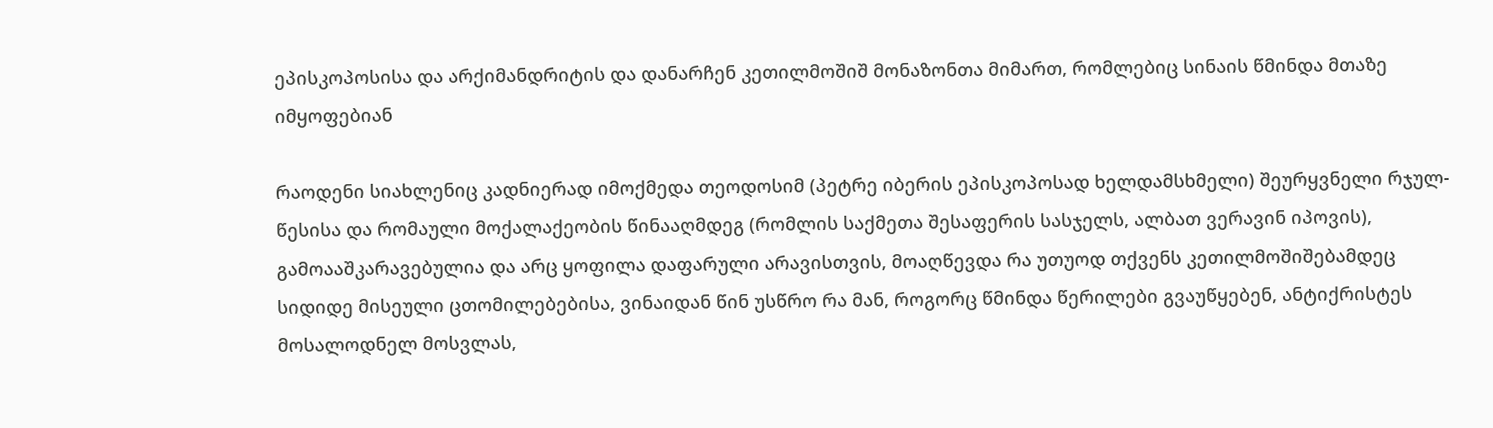ეპისკოპოსისა და არქიმანდრიტის და დანარჩენ კეთილმოშიშ მონაზონთა მიმართ, რომლებიც სინაის წმინდა მთაზე იმყოფებიან

რაოდენი სიახლენიც კადნიერად იმოქმედა თეოდოსიმ (პეტრე იბერის ეპისკოპოსად ხელდამსხმელი) შეურყვნელი რჯულ-წესისა და რომაული მოქალაქეობის წინააღმდეგ (რომლის საქმეთა შესაფერის სასჯელს, ალბათ ვერავინ იპოვის), გამოააშკარავებულია და არც ყოფილა დაფარული არავისთვის, მოაღწევდა რა უთუოდ თქვენს კეთილმოშიშებამდეც სიდიდე მისეული ცთომილებებისა, ვინაიდან წინ უსწრო რა მან, როგორც წმინდა წერილები გვაუწყებენ, ანტიქრისტეს მოსალოდნელ მოსვლას,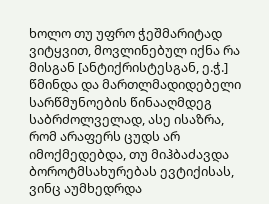ხოლო თუ უფრო ჭეშმარიტად ვიტყვით, მოვლინებულ იქნა რა მისგან [ანტიქრისტესგან, ე.ჭ.] წმინდა და მართლმადიდებელი სარწმუნოების წინააღმდეგ საბრძოლველად, ასე ისაზრა, რომ არაფერს ცუდს არ იმოქმედებდა, თუ მიჰბაძავდა ბოროტმსახურებას ევტიქისას, ვინც აუმხედრდა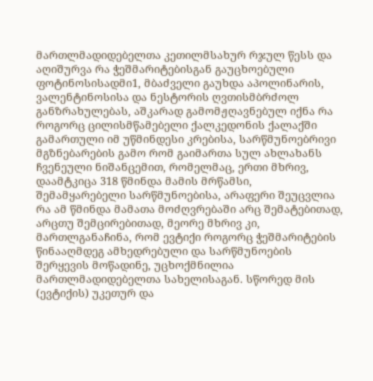მართლმადიდებელთა კეთილმსახურ რჯულ წესს და აღიშურვა რა ჭეშმარიტებისგან გაუცხოებული ფოტინოსისადმი1, მბაძველი გაუხდა აპოლინარის, ვალენტინოსისა და ნესტორის ღვთისმბრძოლ განზრახულებას, აშკარად გამომჟღავნებულ იქნა რა როგორც ცილისმწამებელი ქალკედონის ქალაქში გამართული იმ უწმინდესი კრებისა, სარწმუნოებრივი მგზნებარების გამო რომ გაიმართა სულ ახლახანს ჩვენეული ნიშანცემით, რომელმაც, ერთი მხრივ, დაამტკიცა 318 წმინდა მამის მრწამსი, შემამყარებელი სარწმუნოებისა, არაფერი შეუცვლია რა ამ წმინდა მამათა მოძღვრებაში არც შემატებითად, არცთუ შემცირებითად, მეორე მხრივ კი, მართლგანაჩინა, რომ ევტიქი როგორც ჭეშმარიტების წინააღმდეგ ამხედრებული და სარწმუნოების შერყევის მოწადინე, უცხოქმნილია მართლმადიდებელთა სახელისაგან. სწორედ მის (ევტიქის) უკეთურ და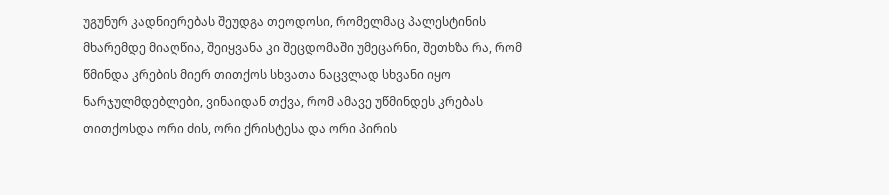უგუნურ კადნიერებას შეუდგა თეოდოსი, რომელმაც პალესტინის მხარემდე მიაღწია, შეიყვანა კი შეცდომაში უმეცარნი, შეთხზა რა, რომ წმინდა კრების მიერ თითქოს სხვათა ნაცვლად სხვანი იყო ნარჯულმდებლები, ვინაიდან თქვა, რომ ამავე უწმინდეს კრებას თითქოსდა ორი ძის, ორი ქრისტესა და ორი პირის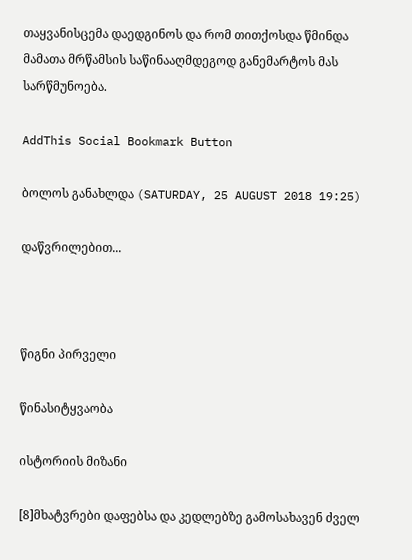თაყვანისცემა დაედგინოს და რომ თითქოსდა წმინდა მამათა მრწამსის საწინააღმდეგოდ განემარტოს მას სარწმუნოება.

AddThis Social Bookmark Button

ბოლოს განახლდა (SATURDAY, 25 AUGUST 2018 19:25)

დაწვრილებით...



წიგნი პირველი

წინასიტყვაობა

ისტორიის მიზანი

[8]მხატვრები დაფებსა და კედლებზე გამოსახავენ ძველ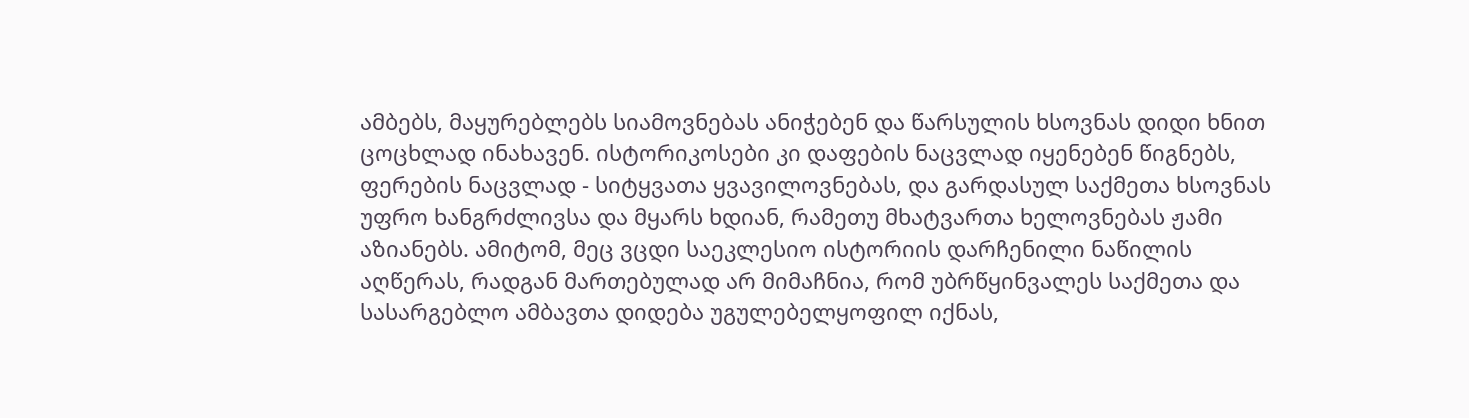ამბებს, მაყურებლებს სიამოვნებას ანიჭებენ და წარსულის ხსოვნას დიდი ხნით ცოცხლად ინახავენ. ისტორიკოსები კი დაფების ნაცვლად იყენებენ წიგნებს, ფერების ნაცვლად - სიტყვათა ყვავილოვნებას, და გარდასულ საქმეთა ხსოვნას უფრო ხანგრძლივსა და მყარს ხდიან, რამეთუ მხატვართა ხელოვნებას ჟამი აზიანებს. ამიტომ, მეც ვცდი საეკლესიო ისტორიის დარჩენილი ნაწილის აღწერას, რადგან მართებულად არ მიმაჩნია, რომ უბრწყინვალეს საქმეთა და სასარგებლო ამბავთა დიდება უგულებელყოფილ იქნას,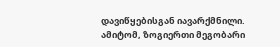დავიწყებისგან იავარქმნილი. ამიტომ, ზოგიერთი მეგობარი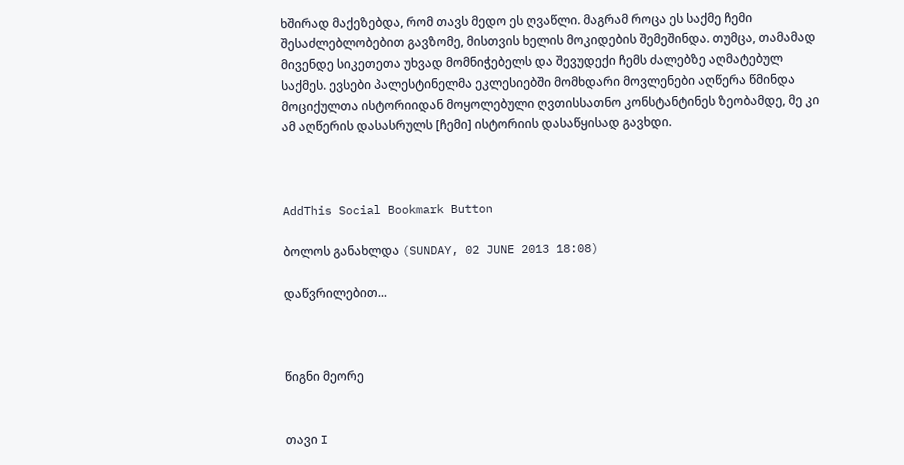ხშირად მაქეზებდა, რომ თავს მედო ეს ღვაწლი. მაგრამ როცა ეს საქმე ჩემი შესაძლებლობებით გავზომე, მისთვის ხელის მოკიდების შემეშინდა. თუმცა, თამამად მივენდე სიკეთეთა უხვად მომნიჭებელს და შევუდექი ჩემს ძალებზე აღმატებულ საქმეს. ევსები პალესტინელმა ეკლესიებში მომხდარი მოვლენები აღწერა წმინდა მოციქულთა ისტორიიდან მოყოლებული ღვთისსათნო კონსტანტინეს ზეობამდე, მე კი ამ აღწერის დასასრულს [ჩემი] ისტორიის დასაწყისად გავხდი.



AddThis Social Bookmark Button

ბოლოს განახლდა (SUNDAY, 02 JUNE 2013 18:08)

დაწვრილებით...



წიგნი მეორე


თავი I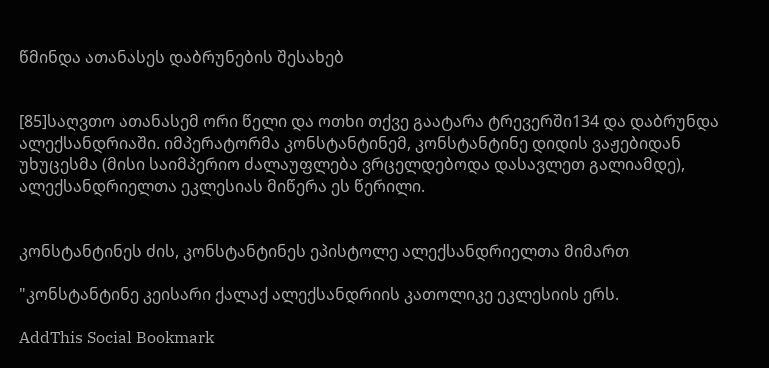წმინდა ათანასეს დაბრუნების შესახებ


[85]საღვთო ათანასემ ორი წელი და ოთხი თქვე გაატარა ტრევერში134 და დაბრუნდა ალექსანდრიაში. იმპერატორმა კონსტანტინემ, კონსტანტინე დიდის ვაჟებიდან უხუცესმა (მისი საიმპერიო ძალაუფლება ვრცელდებოდა დასავლეთ გალიამდე), ალექსანდრიელთა ეკლესიას მიწერა ეს წერილი.


კონსტანტინეს ძის, კონსტანტინეს ეპისტოლე ალექსანდრიელთა მიმართ

"კონსტანტინე კეისარი ქალაქ ალექსანდრიის კათოლიკე ეკლესიის ერს.

AddThis Social Bookmark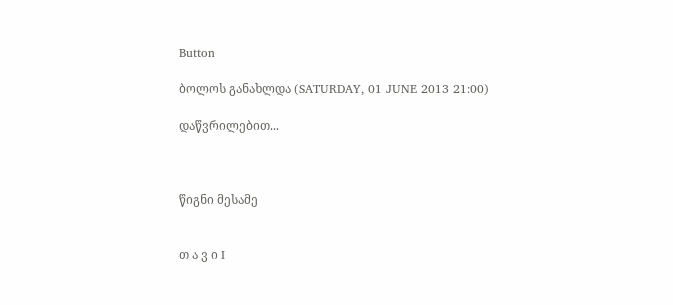Button

ბოლოს განახლდა (SATURDAY, 01 JUNE 2013 21:00)

დაწვრილებით...



წიგნი მესამე


თ ა ვ ი I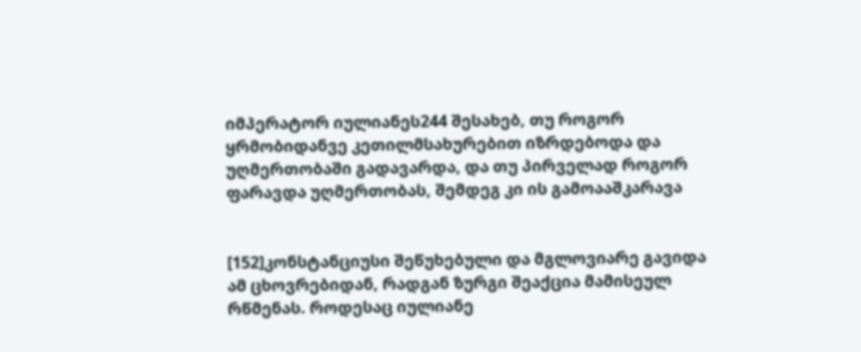იმპერატორ იულიანეს244 შესახებ, თუ როგორ ყრმობიდანვე კეთილმსახურებით იზრდებოდა და უღმერთობაში გადავარდა, და თუ პირველად როგორ ფარავდა უღმერთობას, შემდეგ კი ის გამოააშკარავა


[152]კონსტანციუსი შეწუხებული და მგლოვიარე გავიდა ამ ცხოვრებიდან, რადგან ზურგი შეაქცია მამისეულ რწმენას. როდესაც იულიანე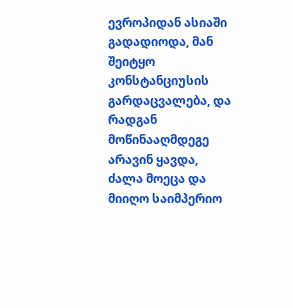ევროპიდან ასიაში გადადიოდა, მან შეიტყო კონსტანციუსის გარდაცვალება, და რადგან მოწინააღმდეგე არავინ ყავდა, ძალა მოეცა და მიიღო საიმპერიო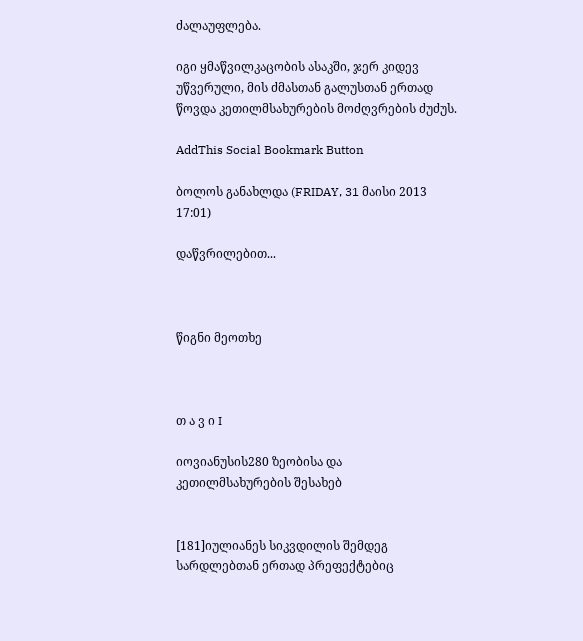ძალაუფლება.

იგი ყმაწვილკაცობის ასაკში, ჯერ კიდევ უწვერული, მის ძმასთან გალუსთან ერთად წოვდა კეთილმსახურების მოძღვრების ძუძუს.

AddThis Social Bookmark Button

ბოლოს განახლდა (FRIDAY, 31 მაისი 2013 17:01)

დაწვრილებით...



წიგნი მეოთხე



თ ა ვ ი I

იოვიანუსის280 ზეობისა და კეთილმსახურების შესახებ


[181]იულიანეს სიკვდილის შემდეგ სარდლებთან ერთად პრეფექტებიც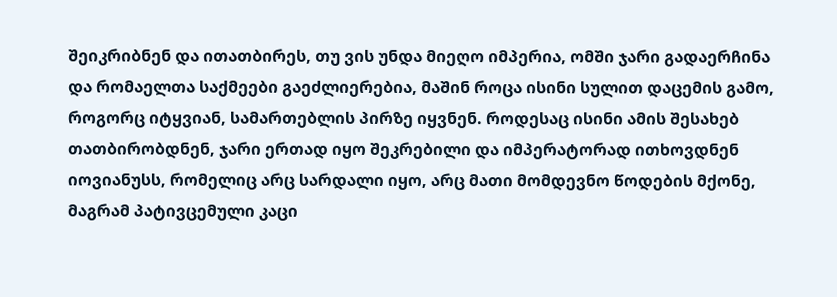შეიკრიბნენ და ითათბირეს, თუ ვის უნდა მიეღო იმპერია, ომში ჯარი გადაერჩინა და რომაელთა საქმეები გაეძლიერებია, მაშინ როცა ისინი სულით დაცემის გამო, როგორც იტყვიან, სამართებლის პირზე იყვნენ. როდესაც ისინი ამის შესახებ თათბირობდნენ, ჯარი ერთად იყო შეკრებილი და იმპერატორად ითხოვდნენ იოვიანუსს, რომელიც არც სარდალი იყო, არც მათი მომდევნო წოდების მქონე, მაგრამ პატივცემული კაცი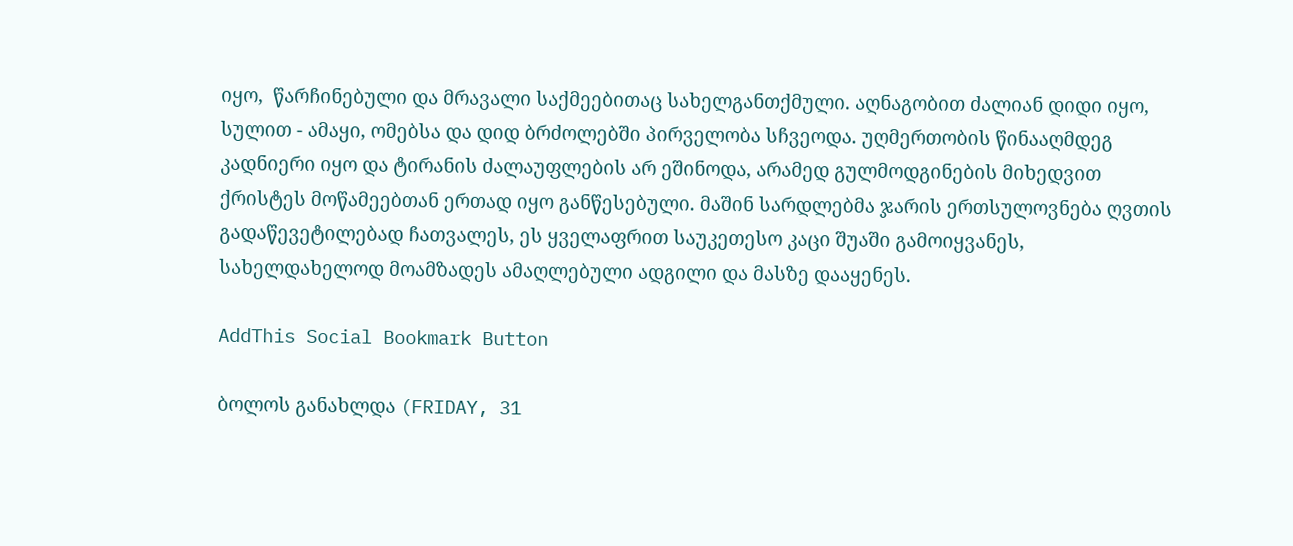იყო,  წარჩინებული და მრავალი საქმეებითაც სახელგანთქმული. აღნაგობით ძალიან დიდი იყო, სულით - ამაყი, ომებსა და დიდ ბრძოლებში პირველობა სჩვეოდა. უღმერთობის წინააღმდეგ კადნიერი იყო და ტირანის ძალაუფლების არ ეშინოდა, არამედ გულმოდგინების მიხედვით ქრისტეს მოწამეებთან ერთად იყო განწესებული. მაშინ სარდლებმა ჯარის ერთსულოვნება ღვთის გადაწევეტილებად ჩათვალეს, ეს ყველაფრით საუკეთესო კაცი შუაში გამოიყვანეს, სახელდახელოდ მოამზადეს ამაღლებული ადგილი და მასზე დააყენეს.

AddThis Social Bookmark Button

ბოლოს განახლდა (FRIDAY, 31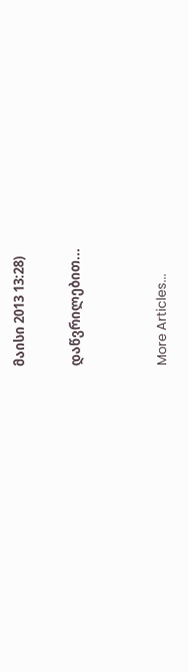მაისი 2013 13:28)

დაწვრილებით...


More Articles...